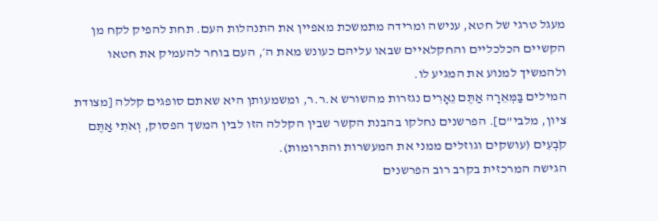מעגל טרגי של חטא, ענישה ומרידה מתמשכת מאפיין את התנהלות העם. תחת להפיק לקח מן הקשיים הכלכליים והחקלאיים שבאו עליהם כעונש מאת ה׳, העם בוחר להעמיק את חטאו ולהמשיך למנוע את המגיע לו.
המילים בַּמְּאֵרָה אַתֶּם נֵאָרִים נגזרות מהשורש א.ר.ר, ומשמעותן היא שאתם סופגים קללה [מצודת ציון, מלבי"ם]. הפרשנים נחלקו בהבנת הקשר שבין הקללה הזו לבין המשך הפסוק, וְאֹתִי אַתֶּם קֹבְעִים (עושקים וגוזלים ממני את המעשרות והתרומות).
הגישה המרכזית בקרב רוב הפרשנים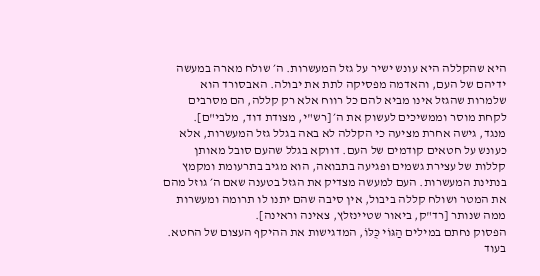היא שהקללה היא עונש ישיר על גזל המעשרות. ה׳ שולח מארה במעשה ידיהם של העם, והאדמה מפסיקה לתת את יבולה. האבסורד הוא שלמרות שהגזל אינו מביא להם כל רווח אלא רק קללה, הם מסרבים לקחת מוסר וממשיכים לעשוק את ה׳ [רש"י, מצודת דוד, מלבי"ם].
מנגד, גישה אחרת מציעה כי הקללה לא באה בגלל גזל המעשרות, אלא כעונש על חטאים קודמים של העם. דווקא בגלל שהעם סובל מאותן קללות של עצירת גשמים ופגיעה בתבואה, הוא מגיב בתרעומת ומקמץ בנתינת המעשרות. העם למעשה מצדיק את הגזל בטענה שאם ה׳ גוזל מהם את המטר ושולח קללה ביבול, אין סיבה שהם יתנו לו תרומה ומעשרות ממה שנותר [רד"ק, ביאור שטיינזלץ, צאינה וראינה].
הפסוק נחתם במילים הַגּוֹי כֻּלּוֹ, המדגישות את ההיקף העצום של החטא. בעוד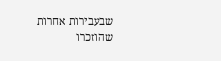שבעבירות אחרות שהוזכרו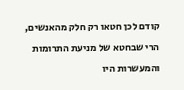קודם לכן חטאו רק חלק מהאנשים, הרי שבחטא של מניעת התרומות והמעשרות היו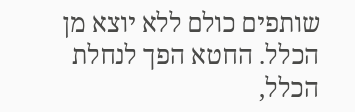שותפים כולם ללא יוצא מן הכלל. החטא הפך לנחלת הכלל,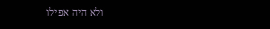ולא היה אפילו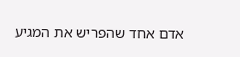אדם אחד שהפריש את המגיע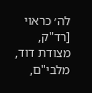לה׳ כראוי [רד"ק, מצודת דוד, מלבי"ם,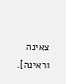צאינה וראינה].